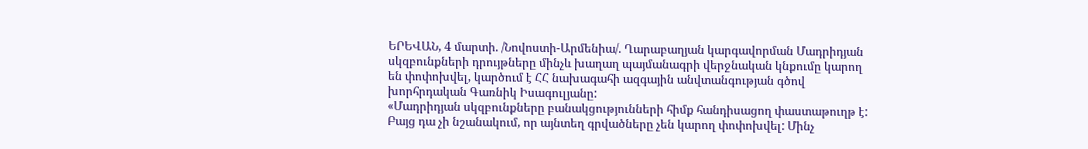ԵՐԵՎԱՆ, 4 մարտի. /Նովոստի-Արմենիա/. Ղարաբաղյան կարգավորման Մադրիդյան սկզբունքների դրույթները մինչև խաղաղ պայմանագրի վերջնական կնքումը կարող են փոփոխվել, կարծում է ՀՀ նախագահի ազգային անվտանգության գծով խորհրդական Գառնիկ Իսագուլյանը:
«Մադրիդյան սկզբունքները բանակցությունների հիմք հանդիսացող փաստաթուղթ է: Բայց դա չի նշանակում, որ այնտեղ գրվածները չեն կարող փոփոխվել: Մինչ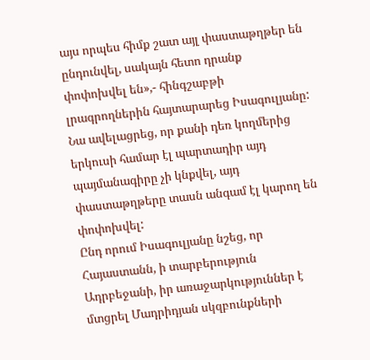այս որպես հիմք շատ այլ փաստաթղթեր են ընդունվել, սակայն հետո դրանք փոփոխվել են»,- հինգշաբթի լրագրողներին հայտարարեց Իսագուլյանը: Նա ավելացրեց, որ քանի դեռ կողմերից երկուսի համար էլ պարտադիր այդ պայմանագիրը չի կնքվել, այդ փաստաթղթերը տասն անգամ էլ կարող են փոփոխվել:
Ընդ որում Իսագուլյանը նշեց, որ Հայաստանն, ի տարբերություն Ադրբեջանի, իր առաջարկություններ է մտցրել Մադրիդյան սկզբունքների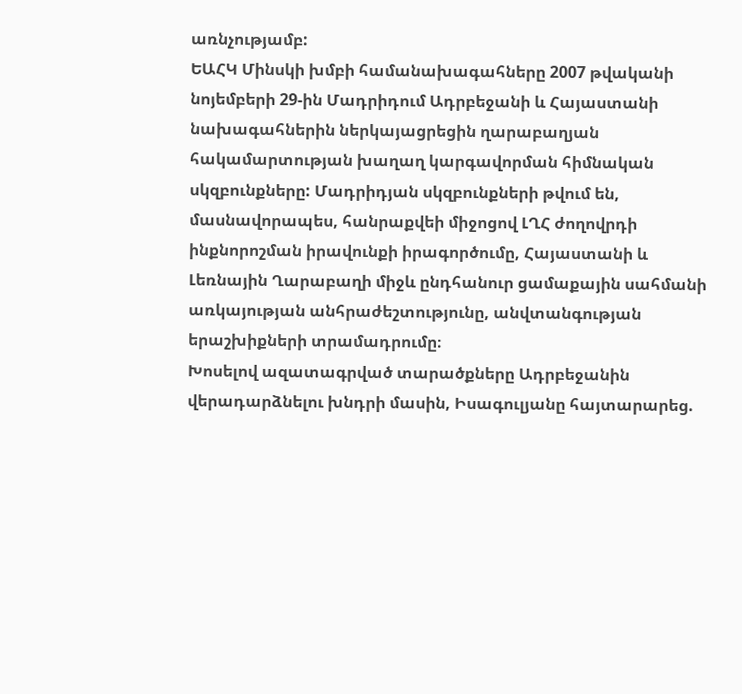առնչությամբ:
ԵԱՀԿ Մինսկի խմբի համանախագահները 2007 թվականի նոյեմբերի 29-ին Մադրիդում Ադրբեջանի և Հայաստանի նախագահներին ներկայացրեցին ղարաբաղյան հակամարտության խաղաղ կարգավորման հիմնական սկզբունքները: Մադրիդյան սկզբունքների թվում են, մասնավորապես, հանրաքվեի միջոցով ԼՂՀ ժողովրդի ինքնորոշման իրավունքի իրագործումը, Հայաստանի և Լեռնային Ղարաբաղի միջև ընդհանուր ցամաքային սահմանի առկայության անհրաժեշտությունը, անվտանգության երաշխիքների տրամադրումը։
Խոսելով ազատագրված տարածքները Ադրբեջանին վերադարձնելու խնդրի մասին, Իսագուլյանը հայտարարեց.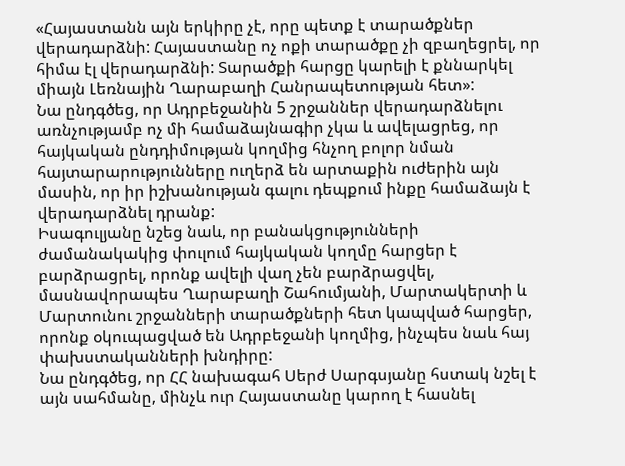«Հայաստանն այն երկիրը չէ, որը պետք է տարածքներ վերադարձնի: Հայաստանը ոչ ոքի տարածքը չի զբաղեցրել, որ հիմա էլ վերադարձնի: Տարածքի հարցը կարելի է քննարկել միայն Լեռնային Ղարաբաղի Հանրապետության հետ»:
Նա ընդգծեց, որ Ադրբեջանին 5 շրջաններ վերադարձնելու առնչությամբ ոչ մի համաձայնագիր չկա և ավելացրեց, որ հայկական ընդդիմության կողմից հնչող բոլոր նման հայտարարությունները ուղերձ են արտաքին ուժերին այն մասին, որ իր իշխանության գալու դեպքում ինքը համաձայն է վերադարձնել դրանք:
Իսագուլյանը նշեց նաև, որ բանակցությունների ժամանակակից փուլում հայկական կողմը հարցեր է բարձրացրել, որոնք ավելի վաղ չեն բարձրացվել, մասնավորապես Ղարաբաղի Շահումյանի, Մարտակերտի և Մարտունու շրջանների տարածքների հետ կապված հարցեր, որոնք օկուպացված են Ադրբեջանի կողմից, ինչպես նաև հայ փախստականների խնդիրը:
Նա ընդգծեց, որ ՀՀ նախագահ Սերժ Սարգսյանը հստակ նշել է այն սահմանը, մինչև ուր Հայաստանը կարող է հասնել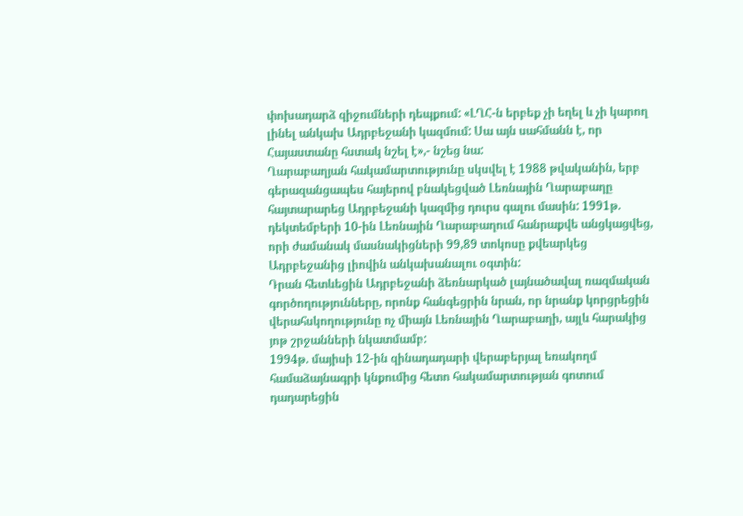փոխադարձ զիջումների դեպքում: «ԼՂՀ-ն երբեք չի եղել և չի կարող լինել անկախ Ադրբեջանի կազմում: Սա այն սահմանն է, որ Հայաստանը հստակ նշել է»,- նշեց նա:
Ղարաբաղյան հակամարտությունը սկսվել է 1988 թվականին, երբ գերազանցապես հայերով բնակեցված Լեռնային Ղարաբաղը հայտարարեց Ադրբեջանի կազմից դուրս գալու մասին: 1991թ. դեկտեմբերի 10-ին Լեռնային Ղարաբաղում հանրաքվե անցկացվեց, որի ժամանակ մասնակիցների 99,89 տոկոսը քվեարկեց Ադրբեջանից լիովին անկախանալու օգտին:
Դրան հետևեցին Ադրբեջանի ձեռնարկած լայնածավալ ռազմական գործողությունները, որոնք հանգեցրին նրան, որ նրանք կորցրեցին վերահսկողությունը ոչ միայն Լեռնային Ղարաբաղի, այլև հարակից յոթ շրջանների նկատմամբ:
1994թ. մայիսի 12-ին զինադադարի վերաբերյալ եռակողմ համաձայնագրի կնքումից հետո հակամարտության գոտում դադարեցին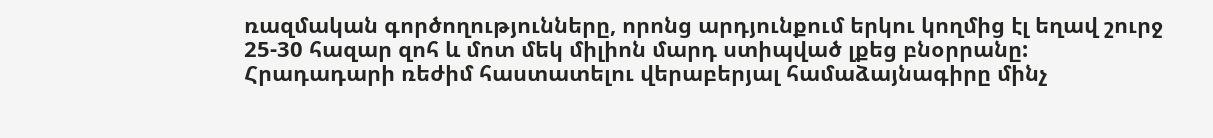ռազմական գործողությունները, որոնց արդյունքում երկու կողմից էլ եղավ շուրջ 25-30 հազար զոհ և մոտ մեկ միլիոն մարդ ստիպված լքեց բնօրրանը:
Հրադադարի ռեժիմ հաստատելու վերաբերյալ համաձայնագիրը մինչ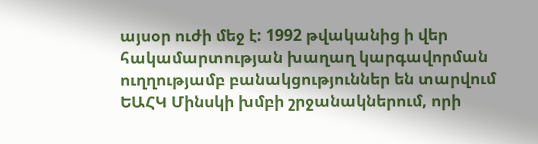այսօր ուժի մեջ է: 1992 թվականից ի վեր հակամարտության խաղաղ կարգավորման ուղղությամբ բանակցություններ են տարվում ԵԱՀԿ Մինսկի խմբի շրջանակներում, որի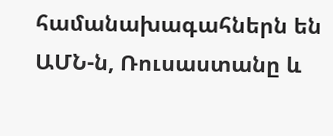համանախագահներն են ԱՄՆ-ն, Ռուսաստանը և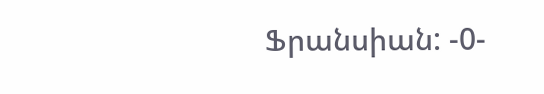Ֆրանսիան: -0-